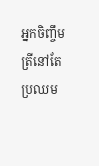អ្នកចិញ្ចឹមត្រីនៅតែប្រឈម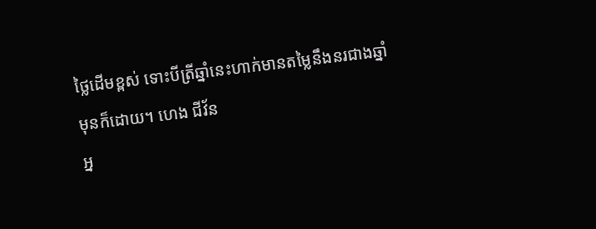ថ្លៃដើមខ្ពស់ ទោះបីត្រីឆ្នាំនេះហាក់មានតម្លៃនឹងនរជាងឆ្នាំមុនក៏ដោយ។ ហេង ជីវ័ន
អ្ន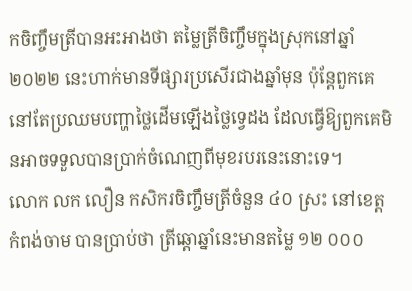កចិញ្ចឹមត្រីបានអះអាងថា តម្លៃត្រីចិញ្ចឹមក្នុងស្រុកនៅឆ្នាំ ២០២២ នេះហាក់មានទីផ្សារប្រសើរជាងឆ្នាំមុន ប៉ុន្តែពួកគេនៅតែប្រឈមបញ្ហាថ្លៃដើមឡើងថ្លៃទ្វេដង ដែលធ្វើឱ្យពួកគេមិនអាចទទួលបានប្រាក់ចំណេញពីមុខរបរនេះនោះទេ។
លោក លក លឿន កសិករចិញ្ចឹមត្រីចំនួន ៤០ ស្រះ នៅខេត្តកំពង់ចាម បានប្រាប់ថា ត្រីឆ្ដោឆ្នាំនេះមានតម្លៃ ១២ ០០០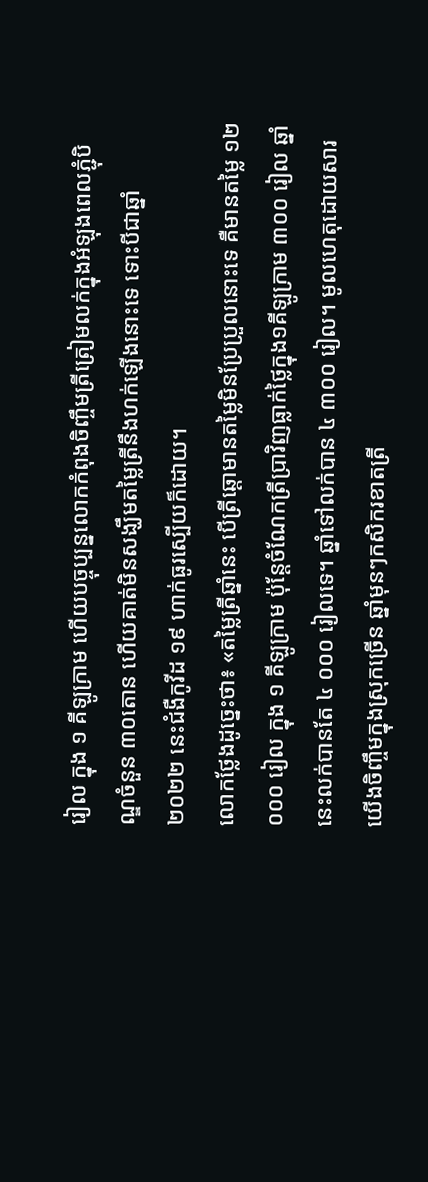រៀល ក្នុង ១ គីឡូក្រាម ហើយបច្ចុប្បន្នលោកកំពុងចិញ្ចឹមត្រីត្រៀមលក់ក្នុងអំឡុងពេលភ្ជុំបិណ្ឌចំនួន ៣០តោន ហើយគាត់មិនសង្ឃឹមតម្លៃត្រីនឹងហក់ឡើងនោះទេ ទោះបីជាឆ្នាំ ២០២២ នេះជំងឺកូវីដ ១៩ ហាក់ធូរស្បើយក៏ដោយ។
លោកថ្លែងដូច្នេះថា៖ «តម្លៃត្រីឆ្នាំនេះ បើត្រីឆ្ដោមានតម្លៃមិនប្រែប្រួលនោះទេ គឺមានតម្លៃ ១២ ០០០ រៀល ក្នុង ១ គីឡូក្រាម ប៉ុន្តែចំណែកត្រីប្រាវិញធ្លាក់ថ្លៃក្នុង១គីឡូក្រាម ៣០០ រៀល ឆ្នាំនេះលក់បានតែ ៤ ០០០ រៀលទេ។ ឆ្នាំទៅលក់បាន ៤ ៣០០ រៀល។ មូលហេតុដោយសារយើងចិញ្ចឹមក្នុងស្រុកច្រើន ឆ្នាំមុនៗកសិករខាតត្រី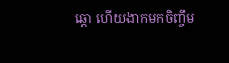ឆ្ដោ ហើយងាកមកចិញ្ចឹម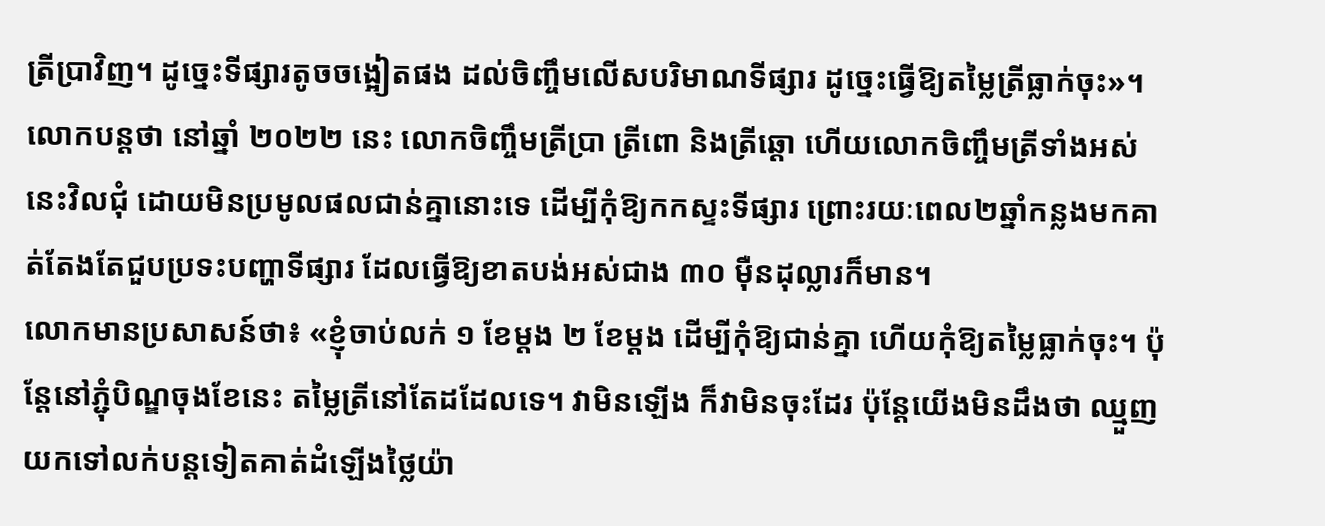ត្រីប្រាវិញ។ ដូច្នេះទីផ្សារតូចចង្អៀតផង ដល់ចិញ្ចឹមលើសបរិមាណទីផ្សារ ដូច្នេះធ្វើឱ្យតម្លៃត្រីធ្លាក់ចុះ»។
លោកបន្តថា នៅឆ្នាំ ២០២២ នេះ លោកចិញ្ចឹមត្រីប្រា ត្រីពោ និងត្រីឆ្ដោ ហើយលោកចិញ្ចឹមត្រីទាំងអស់នេះវិលជុំ ដោយមិនប្រមូលផលជាន់គ្នានោះទេ ដើម្បីកុំឱ្យកកស្ទះទីផ្សារ ព្រោះរយៈពេល២ឆ្នាំកន្លងមកគាត់តែងតែជួបប្រទះបញ្ហាទីផ្សារ ដែលធ្វើឱ្យខាតបង់អស់ជាង ៣០ ម៉ឺនដុល្លារក៏មាន។
លោកមានប្រសាសន៍ថា៖ «ខ្ញុំចាប់លក់ ១ ខែម្តង ២ ខែម្តង ដើម្បីកុំឱ្យជាន់គ្នា ហើយកុំឱ្យតម្លៃធ្លាក់ចុះ។ ប៉ុន្តែនៅភ្ជុំបិណ្ឌចុងខែនេះ តម្លៃត្រីនៅតែដដែលទេ។ វាមិនឡើង ក៏វាមិនចុះដែរ ប៉ុន្តែយើងមិនដឹងថា ឈ្មួញយកទៅលក់បន្តទៀតគាត់ដំឡើងថ្លៃយ៉ា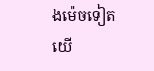ងម៉េចទៀត យើ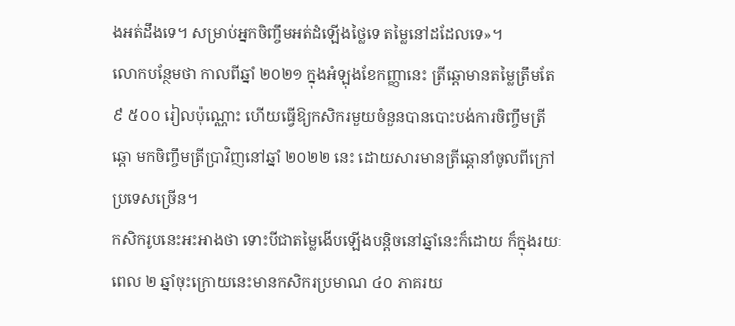ងអត់ដឹងទេ។ សម្រាប់អ្នកចិញ្ចឹមអត់ដំឡើងថ្លៃទេ តម្លៃនៅដដែលទេ»។
លោកបន្ថែមថា កាលពីឆ្នាំ ២០២១ ក្នុងអំឡុងខែកញ្ញានេះ ត្រីឆ្ដោមានតម្លៃត្រឹមតែ ៩ ៥០០ រៀលប៉ុណ្ណោះ ហើយធ្វើឱ្យកសិករមួយចំនួនបានបោះបង់ការចិញ្ចឹមត្រីឆ្ដោ មកចិញ្ចឹមត្រីប្រាវិញនៅឆ្នាំ ២០២២ នេះ ដោយសារមានត្រីឆ្ដោនាំចូលពីក្រៅប្រទេសច្រើន។
កសិករូបនេះអះអាងថា ទោះបីជាតម្លៃងើបឡើងបន្តិចនៅឆ្នាំនេះក៏ដោយ ក៏ក្នុងរយៈពេល ២ ឆ្នាំចុះក្រោយនេះមានកសិករប្រមាណ ៤០ ភាគរយ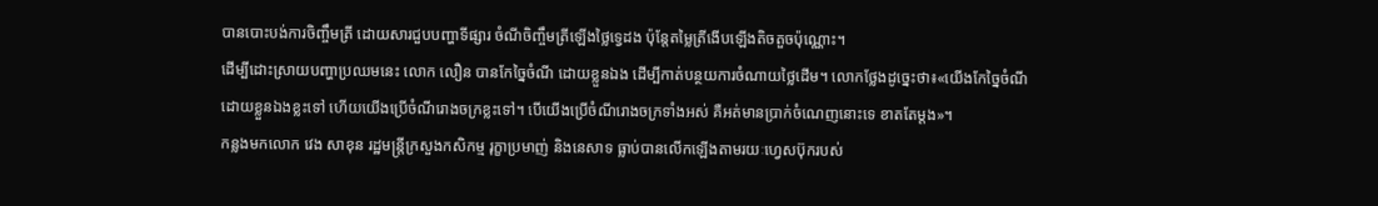បានបោះបង់ការចិញ្ចឹមត្រី ដោយសារជួបបញ្ហាទីផ្សារ ចំណីចិញ្ចឹមត្រីឡើងថ្លៃទ្វេដង ប៉ុន្តែតម្លៃត្រីងើបឡើងតិចតួចប៉ុណ្ណោះ។
ដើម្បីដោះស្រាយបញ្ហាប្រឈមនេះ លោក លឿន បានកែច្នៃចំណី ដោយខ្លួនឯង ដើម្បីកាត់បន្ថយការចំណាយថ្លៃដើម។ លោកថ្លែងដូច្នេះថា៖«យើងកែច្នៃចំណីដោយខ្លួនឯងខ្លះទៅ ហើយយើងប្រើចំណីរោងចក្រខ្លះទៅ។ បើយើងប្រើចំណីរោងចក្រទាំងអស់ គឺអត់មានប្រាក់ចំណេញនោះទេ ខាតតែម្តង»។
កន្លងមកលោក វេង សាខុន រដ្ឋមន្ត្រីក្រសួងកសិកម្ម រុក្ខាប្រមាញ់ និងនេសាទ ធ្លាប់បានលើកឡើងតាមរយៈហ្វេសប៊ុករបស់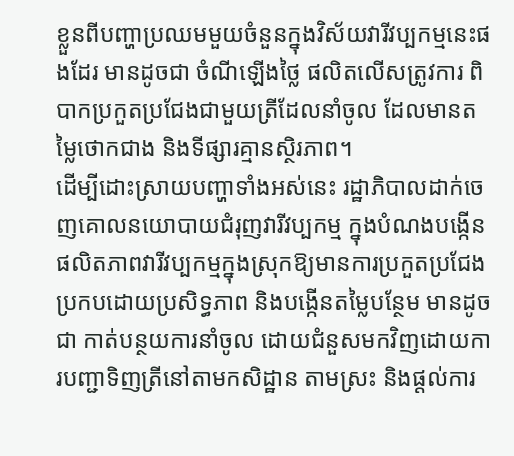ខ្លួនពីបញ្ហាប្រឈមមួយចំនួនក្នុងវិស័យវារីវប្បកម្មនេះផងដែរ មានដូចជា ចំណីឡើងថ្លៃ ផលិតលើសត្រូវការ ពិបាកប្រកួតប្រជែងជាមួយត្រីដែលនាំចូល ដែលមានតម្លៃថោកជាង និងទីផ្សារគ្មានស្ថិរភាព។
ដើម្បីដោះស្រាយបញ្ហាទាំងអស់នេះ រដ្ឋាភិបាលដាក់ចេញគោលនយោបាយជំរុញវារីវប្បកម្ម ក្នុងបំណងបង្កើនផលិតភាពវារីវប្បកម្មក្នុងស្រុកឱ្យមានការប្រកួតប្រជែងប្រកបដោយប្រសិទ្ធភាព និងបង្កើនតម្លៃបន្ថែម មានដូចជា កាត់បន្ថយការនាំចូល ដោយជំនួសមកវិញដោយការបញ្ជាទិញត្រីនៅតាមកសិដ្ឋាន តាមស្រះ និងផ្តល់ការ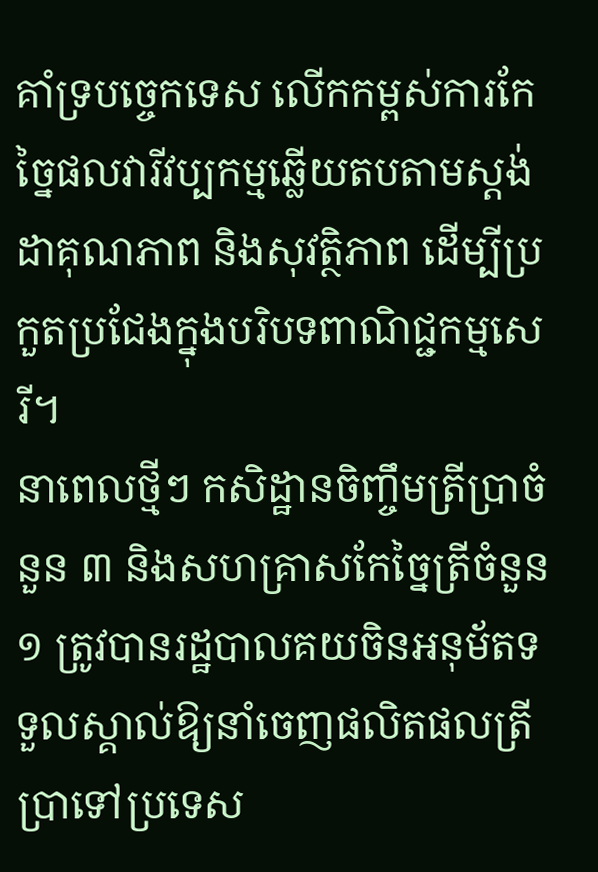គាំទ្របច្ចេកទេស លើកកម្ពស់ការកែច្នៃផលវារីវប្បកម្មឆ្លើយតបតាមស្តង់ដាគុណភាព និងសុវត្ថិភាព ដើម្បីប្រកួតប្រជែងក្នុងបរិបទពាណិជ្ជកម្មសេរី។
នាពេលថ្មីៗ កសិដ្ឋានចិញ្ចឹមត្រីប្រាចំនួន ៣ និងសហគ្រាសកែច្នៃត្រីចំនួន ១ ត្រូវបានរដ្ឋបាលគយចិនអនុម័តទទួលស្គាល់ឱ្យនាំចេញផលិតផលត្រីប្រាទៅប្រទេស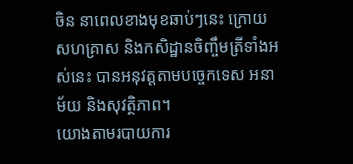ចិន នាពេលខាងមុខឆាប់ៗនេះ ក្រោយសហគ្រាស និងកសិដ្ឋានចិញ្ចឹមត្រីទាំងអស់នេះ បានអនុវត្តតាមបច្ចេកទេស អនាម័យ និងសុវត្ថិភាព។
យោងតាមរបាយការ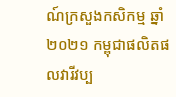ណ៍ក្រសួងកសិកម្ម ឆ្នាំ២០២១ កម្ពុជាផលិតផលវារីវប្ប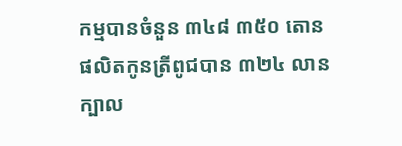កម្មបានចំនួន ៣៤៨ ៣៥០ តោន ផលិតកូនត្រីពូជបាន ៣២៤ លានក្បាល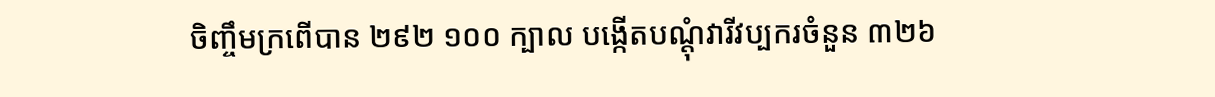ចិញ្ចឹមក្រពើបាន ២៩២ ១០០ ក្បាល បង្កើតបណ្តុំវារីវប្បករចំនួន ៣២៦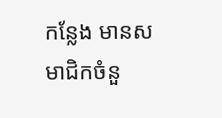កន្លែង មានសមាជិកចំនួ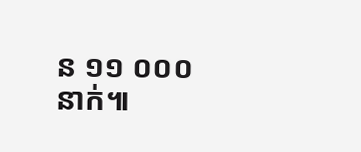ន ១១ ០០០ នាក់៕